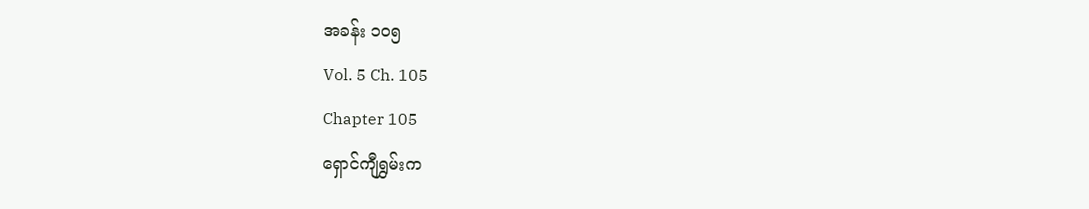အခန်း ၁၀၅
Vol. 5 Ch. 105
Chapter 105
ရှောင်ကျီရွှမ်းက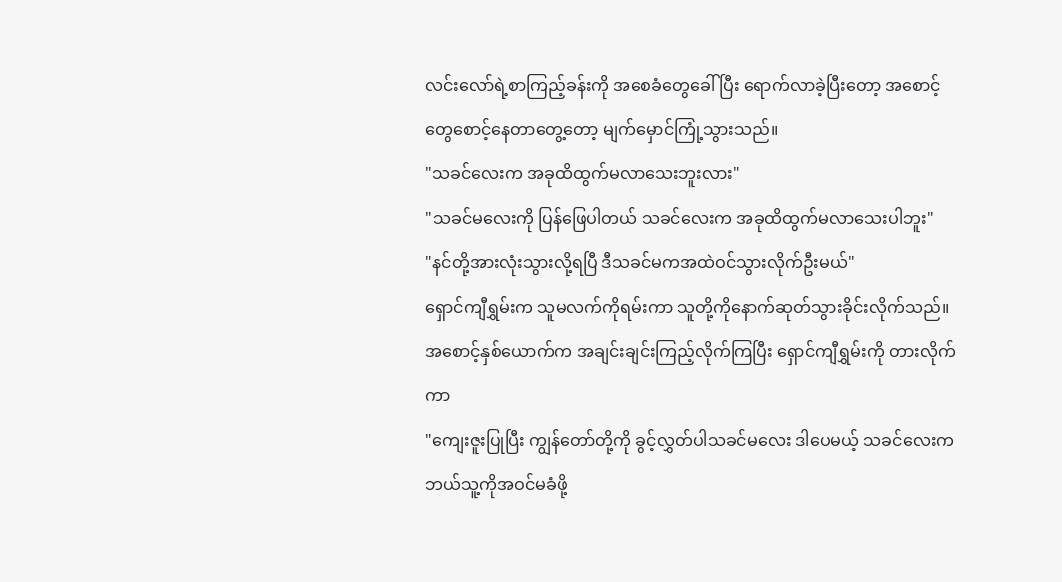လင်းလော်ရဲ့စာကြည့်ခန်းကို အစေခံတွေခေါ်ပြီး ရောက်လာခဲ့ပြီးတော့ အစောင့်တွေစောင့်နေတာတွေ့တော့ မျက်မှောင်ကြုံ့သွားသည်။
"သခင်လေးက အခုထိထွက်မလာသေးဘူးလား"
"သခင်မလေးကို ပြန်ဖြေပါတယ် သခင်လေးက အခုထိထွက်မလာသေးပါဘူး"
"နင်တို့အားလုံးသွားလို့ရပြီ ဒီသခင်မကအထဲဝင်သွားလိုက်ဦးမယ်"
ရှောင်ကျီရွှမ်းက သူမလက်ကိုရမ်းကာ သူတို့ကိုနောက်ဆုတ်သွားခိုင်းလိုက်သည်။
အစောင့်နှစ်ယောက်က အချင်းချင်းကြည့်လိုက်ကြပြီး ရှောင်ကျီရွှမ်းကို တားလိုက်ကာ
"ကျေးဇူးပြုပြီး ကျွန်တော်တို့ကို ခွင့်လွှတ်ပါသခင်မလေး ဒါပေမယ့် သခင်လေးက ဘယ်သူ့ကိုအဝင်မခံဖို့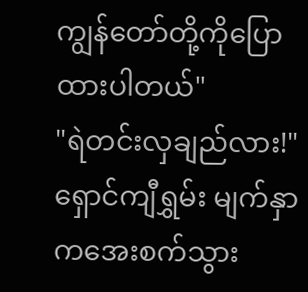ကျွန်တော်တို့ကိုပြောထားပါတယ်"
"ရဲတင်းလှချည်လား!"
ရှောင်ကျီရွှမ်း မျက်နှာကအေးစက်သွား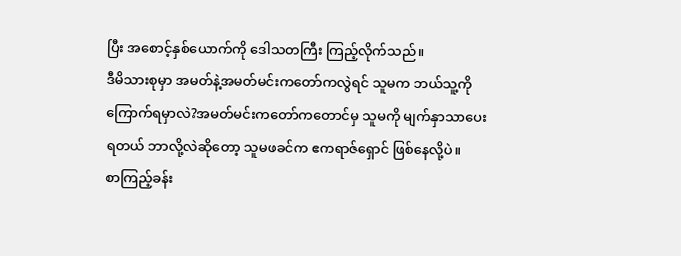ပြီး အစောင့်နှစ်ယောက်ကို ဒေါသတကြီး ကြည့်လိုက်သည်။
ဒီမိသားစုမှာ အမတ်နဲ့အမတ်မင်းကတော်ကလွဲရင် သူမက ဘယ်သူ့ကိုကြောက်ရမှာလဲ?အမတ်မင်းကတော်ကတောင်မှ သူမကို မျက်နှာသာပေးရတယ် ဘာလို့လဲဆိုတော့ သူမဖခင်က ဧကရာဇ်ရှောင် ဖြစ်နေလို့ပဲ။
စာကြည့်ခန်း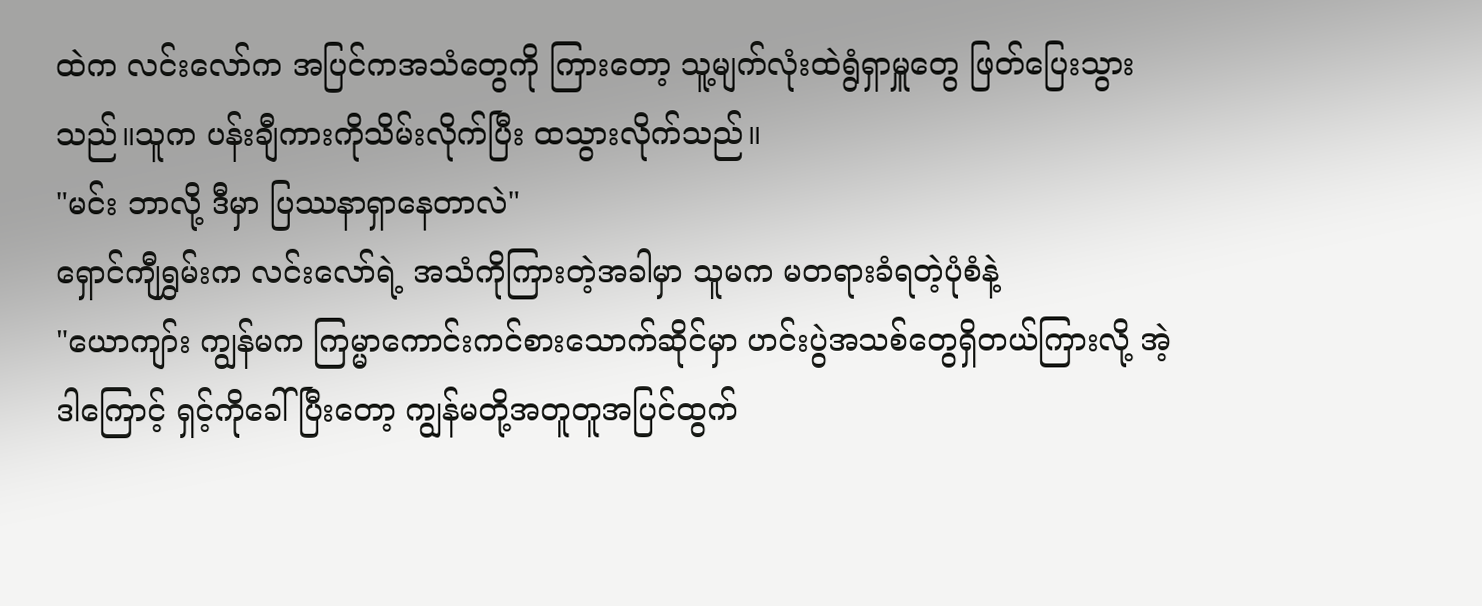ထဲက လင်းလော်က အပြင်ကအသံတွေကို ကြားတော့ သူ့မျက်လုံးထဲရွံရှာမှူတွေ ဖြတ်ပြေးသွားသည်။သူက ပန်းချီကားကိုသိမ်းလိုက်ပြီး ထသွားလိုက်သည်။
"မင်း ဘာလို့ ဒီမှာ ပြဿနာရှာနေတာလဲ"
ရှောင်ကျီရွှမ်းက လင်းလော်ရဲ့ အသံကိုကြားတဲ့အခါမှာ သူမက မတရားခံရတဲ့ပုံစံနဲ့
"ယောကျာ်း ကျွန်မက ကြမ္မာကောင်းကင်စားသောက်ဆိုင်မှာ ဟင်းပွဲအသစ်တွေရှိတယ်ကြားလို့ အဲ့ဒါကြောင့် ရှင့်ကိုခေါ်ပြီးတော့ ကျွန်မတို့အတူတူအပြင်ထွက်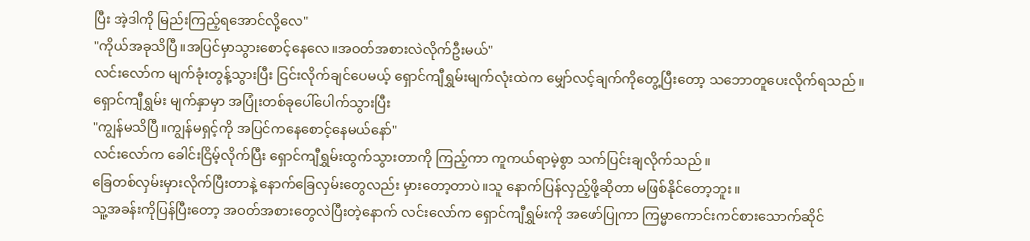ပြီး အဲ့ဒါကို မြည်းကြည့်ရအောင်လို့လေ"
"ကိုယ်အခုသိပြီ။အပြင်မှာသွားစောင့်နေလေ။အဝတ်အစားလဲလိုက်ဦးမယ်"
လင်းလော်က မျက်ခုံးတွန့်သွားပြီး ငြင်းလိုက်ချင်ပေမယ့် ရှောင်ကျီရွှမ်းမျက်လုံးထဲက မျှော်လင့်ချက်ကိုတွေ့ပြီးတော့ သဘောတူပေးလိုက်ရသည်။
ရှောင်ကျီရွှမ်း မျက်နှာမှာ အပြုံးတစ်ခုပေါ်ပေါက်သွားပြီး
"ကျွန်မသိပြီ။ကျွန်မရှင့်ကို အပြင်ကနေစောင့်နေမယ်နော်"
လင်းလော်က ခေါင်းငြိမ့်လိုက်ပြီး ရှောင်ကျီရွှမ်းထွက်သွားတာကို ကြည့်ကာ ကူကယ်ရာမဲ့စွာ သက်ပြင်းချလိုက်သည်။
ခြေတစ်လှမ်းမှားလိုက်ပြီးတာနဲ့ နောက်ခြေလှမ်းတွေလည်း မှားတော့တာပဲ။သူ နောက်ပြန်လှည့်ဖို့ဆိုတာ မဖြစ်နိုင်တော့ဘူး။
သူ့အခန်းကိုပြန်ပြီးတော့ အဝတ်အစားတွေလဲပြီးတဲ့နောက် လင်းလော်က ရှောင်ကျီရွှမ်းကို အဖော်ပြုကာ ကြမ္မာကောင်းကင်စားသောက်ဆိုင်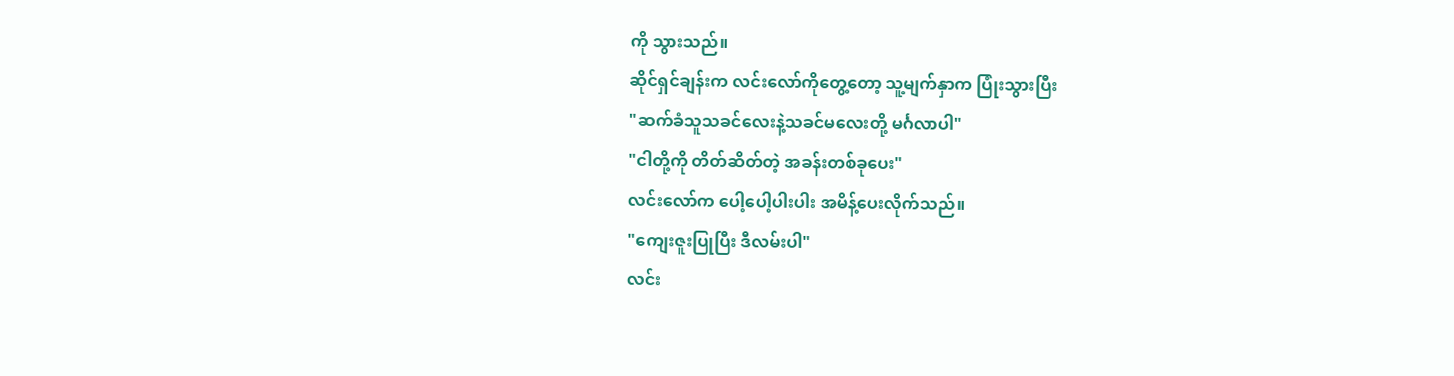ကို သွားသည်။
ဆိုင်ရှင်ချန်းက လင်းလော်ကိုတွေ့တော့ သူ့မျက်နှာက ပြုံးသွားပြီး
"ဆက်ခံသူသခင်လေးနဲ့သခင်မလေးတို့ မင်္ဂလာပါ"
"ငါတို့ကို တိတ်ဆိတ်တဲ့ အခန်းတစ်ခုပေး"
လင်းလော်က ပေါ့ပေါ့ပါးပါး အမိန့်ပေးလိုက်သည်။
"ကျေးဇူးပြုပြီး ဒီလမ်းပါ"
လင်း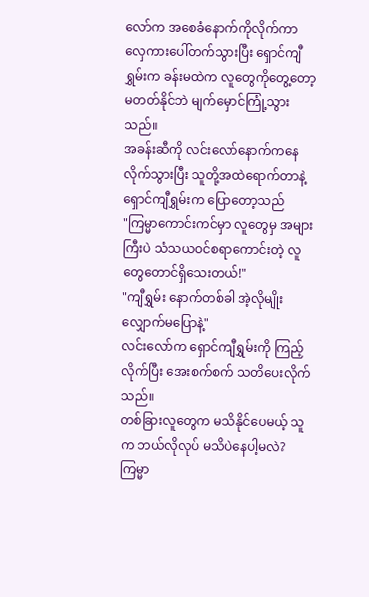လော်က အစေခံနောက်ကိုလိုက်ကာ လှေကားပေါ်တက်သွားပြီး ရှောင်ကျီရွှမ်းက ခန်းမထဲက လူတွေကိုတွေ့တော့ မတတ်နိုင်ဘဲ မျက်မှောင်ကြုံ့သွားသည်။
အခန်းဆီကို လင်းလော်နောက်ကနေ လိုက်သွားပြီး သူတို့အထဲရောက်တာနဲ့ ရှောင်ကျီရွှမ်းက ပြောတော့သည်
"ကြမ္မာကောင်းကင်မှာ လူတွေမှ အများကြီးပဲ သံသယဝင်စရာကောင်းတဲ့ လူတွေတောင်ရှိသေးတယ်!"
"ကျီရွှမ်း နောက်တစ်ခါ အဲ့လိုမျိုး လျှောက်မပြောနဲ့"
လင်းလော်က ရှောင်ကျီရွှမ်းကို ကြည့်လိုက်ပြီး အေးစက်စက် သတိပေးလိုက်သည်။
တစ်ခြားလူတွေက မသိနိုင်ပေမယ့် သူက ဘယ်လိုလုပ် မသိပဲနေပါ့မလဲ?ကြမ္မာ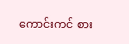ကောင်းကင် စား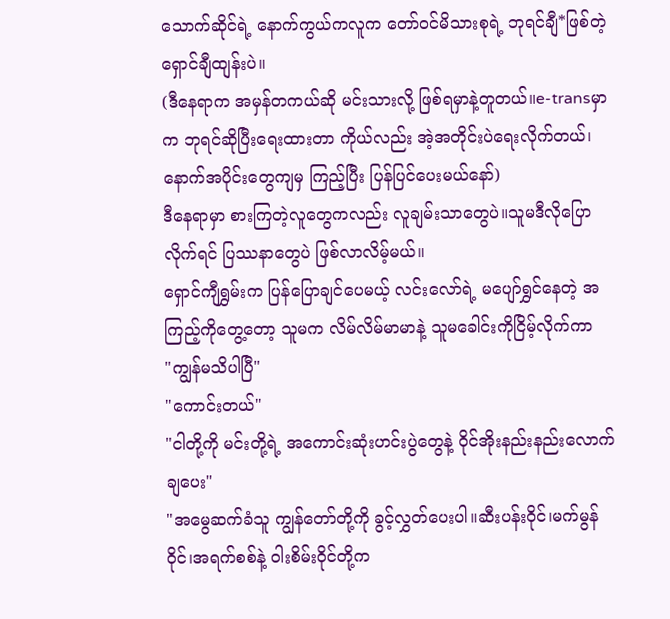သောက်ဆိုင်ရဲ့ နောက်ကွယ်ကလူက တော်ဝင်မိသားစုရဲ့ ဘုရင်ချီ*ဖြစ်တဲ့ ရှောင်ချီထျန်းပဲ။
(ဒီနေရာက အမှန်တကယ်ဆို မင်းသားလို့ ဖြစ်ရမှာနဲ့တူတယ်။e-transမှာက ဘုရင်ဆိုပြီးရေးထားတာ ကိုယ်လည်း အဲ့အတိုင်းပဲရေးလိုက်တယ်၊ နောက်အပိုင်းတွေကျမှ ကြည့်ပြီး ပြန်ပြင်ပေးမယ်နော်)
ဒီနေရာမှာ စားကြတဲ့လူတွေကလည်း လူချမ်းသာတွေပဲ။သူမဒီလိုပြောလိုက်ရင် ပြဿနာတွေပဲ ဖြစ်လာလိမ့်မယ်။
ရှောင်ကျီရွှမ်းက ပြန်ပြောချင်ပေမယ့် လင်းလော်ရဲ့ မပျော်ရွှင်နေတဲ့ အကြည့်ကိုတွေ့တော့ သူမက လိမ်လိမ်မာမာနဲ့ သူမခေါင်းကိုငြိမ့်လိုက်ကာ
"ကျွန်မသိပါပြီ"
"ကောင်းတယ်"
"ငါတို့ကို မင်းတို့ရဲ့ အကောင်းဆုံးဟင်းပွဲတွေနဲ့ ဝိုင်အိုးနည်းနည်းလောက်ချပေး"
"အမွေဆက်ခံသူ ကျွန်တော်တို့ကို ခွင့်လွှတ်ပေးပါ။ဆီးပန်းဝိုင်၊မက်မွန်ဝိုင်၊အရက်စစ်နဲ့ ဝါးစိမ်းဝိုင်တို့က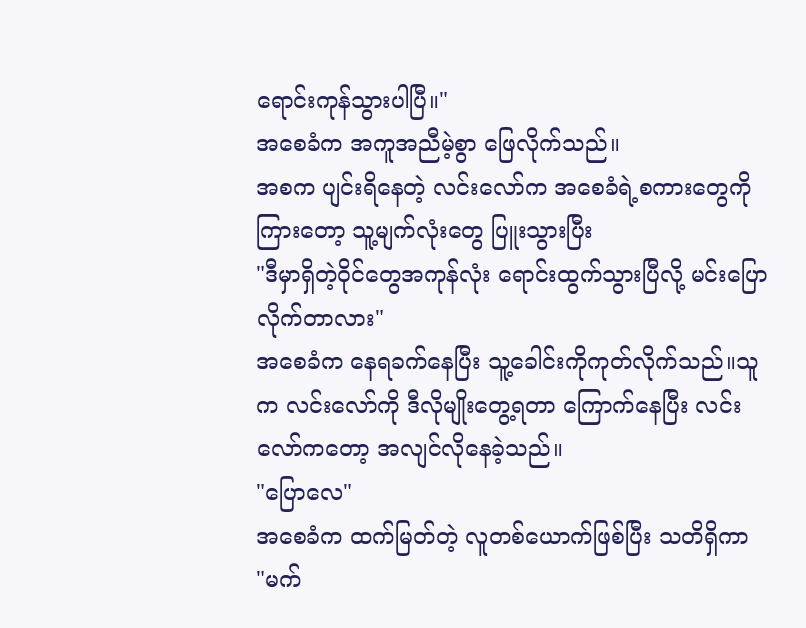ရောင်းကုန်သွားပါပြီ။"
အစေခံက အကူအညီမဲ့စွာ ဖြေလိုက်သည်။
အစက ပျင်းရိနေတဲ့ လင်းလော်က အစေခံရဲ့စကားတွေကိုကြားတော့ သူ့မျက်လုံးတွေ ပြူးသွားပြီး
"ဒီမှာရှိတဲ့ဝိုင်တွေအကုန်လုံး ရောင်းထွက်သွားပြီလို့ မင်းပြောလိုက်တာလား"
အစေခံက နေရခက်နေပြီး သူ့ခေါင်းကိုကုတ်လိုက်သည်။သူက လင်းလော်ကို ဒီလိုမျိုးတွေ့ရတာ ကြောက်နေပြီး လင်းလော်ကတော့ အလျင်လိုနေခဲ့သည်။
"ပြောလေ"
အစေခံက ထက်မြတ်တဲ့ လူတစ်ယောက်ဖြစ်ပြီး သတိရှိကာ
"မက်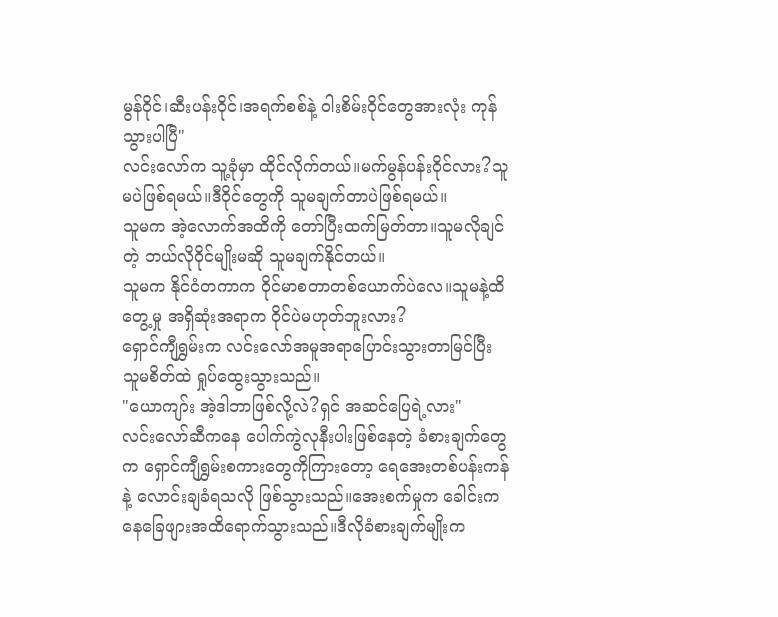မွန်ဝိုင်၊ဆီးပန်းဝိုင်၊အရက်စစ်နဲ့ ဝါးစိမ်းဝိုင်တွေအားလုံး ကုန်သွားပါပြီ"
လင်းလော်က သူ့ခုံမှာ ထိုင်လိုက်တယ်။မက်မွန်ပန်းဝိုင်လား?သူမပဲဖြစ်ရမယ်။ဒီဝိုင်တွေကို သူမချက်တာပဲဖြစ်ရမယ်။
သူမက အဲ့လောက်အထိကို တော်ပြီးထက်မြတ်တာ။သူမလိုချင်တဲ့ ဘယ်လိုဝိုင်မျိုးမဆို သူမချက်နိုင်တယ်။
သူမက နိုင်ငံတကာက ဝိုင်မာစတာတစ်ယောက်ပဲလေ။သူမနဲ့ထိတွေ့မှု အရှိဆုံးအရာက ဝိုင်ပဲမဟုတ်ဘူးလား?
ရှောင်ကျီရွှမ်းက လင်းလော်အမူအရာပြောင်းသွားတာမြင်ပြီး သူမစိတ်ထဲ ရှုပ်ထွေးသွားသည်။
"ယောကျာ်း အဲ့ဒါဘာဖြစ်လို့လဲ?ရှင် အဆင်ပြေရဲ့လား"
လင်းလော်ဆီကနေ ပေါက်ကွဲလုနီးပါးဖြစ်နေတဲ့ ခံစားချက်တွေက ရှောင်ကျီရွှမ်းစကားတွေကိုကြားတော့ ရေအေးတစ်ပန်းကန်နဲ့ လောင်းချခံရသလို ဖြစ်သွားသည်။အေးစက်မှုက ခေါင်းကနေခြေဖျားအထိရောက်သွားသည်။ဒီလိုခံစားချက်မျိုးက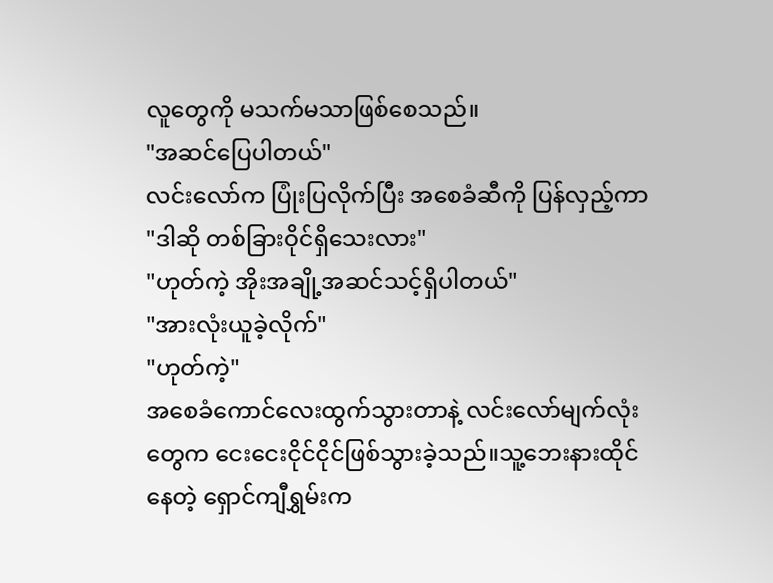လူတွေကို မသက်မသာဖြစ်စေသည်။
"အဆင်ပြေပါတယ်"
လင်းလော်က ပြုံးပြလိုက်ပြီး အစေခံဆီကို ပြန်လှည့်ကာ
"ဒါဆို တစ်ခြားဝိုင်ရှိသေးလား"
"ဟုတ်ကဲ့ အိုးအချို့အဆင်သင့်ရှိပါတယ်"
"အားလုံးယူခဲ့လိုက်"
"ဟုတ်ကဲ့"
အစေခံကောင်လေးထွက်သွားတာနဲ့ လင်းလော်မျက်လုံးတွေက ငေးငေးငိုင်ငိုင်ဖြစ်သွားခဲ့သည်။သူ့ဘေးနားထိုင်နေတဲ့ ရှောင်ကျီရွှမ်းက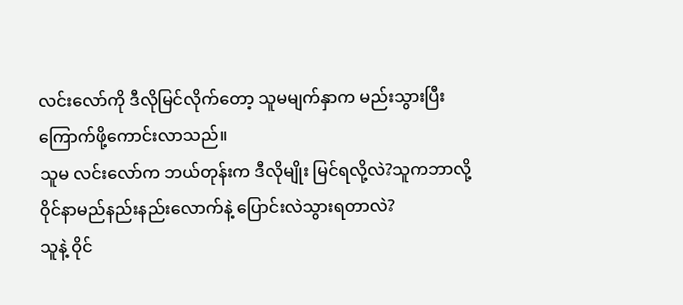လင်းလော်ကို ဒီလိုမြင်လိုက်တော့ သူမမျက်နှာက မည်းသွားပြီး ကြောက်ဖို့ကောင်းလာသည်။
သူမ လင်းလော်က ဘယ်တုန်းက ဒီလိုမျိုး မြင်ရလို့လဲ?သူကဘာလို့ ဝိုင်နာမည်နည်းနည်းလောက်နဲ့ ပြောင်းလဲသွားရတာလဲ?
သူနဲ့ ဝိုင်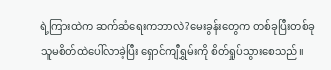ရဲ့ကြားထဲက ဆက်ဆံရေးကဘာလဲ?မေးခွန်းတွေက တစ်ခုပြီးတစ်ခု သူမစိတ်ထဲပေါ်လာခဲ့ပြီး ရှောင်ကျီရွှမ်းကို စိတ်ရှုပ်သွားစေသည်။